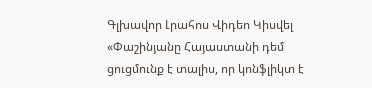Գլխավոր Լրահոս Վիդեո Կիսվել
«Փաշինյանը Հայաստանի դեմ ցուցմունք է տալիս, որ կոնֆլիկտ է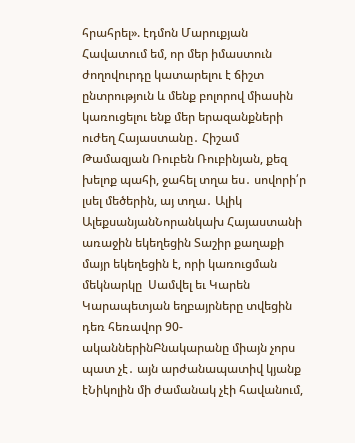հրահրել». էդմոն Մարուքյան Հավատում եմ, որ մեր իմաստուն ժողովուրդը կատարելու է ճիշտ ընտրություն և մենք բոլորով միասին կառուցելու ենք մեր երազանքների ուժեղ Հայաստանը․ Հիշամ Թամազյան Ռուբեն Ռուբինյան, քեզ խելոք պահի, ջահել տղա ես․ սովորի՛ր լսել մեծերին, այ տղա․ Ալիկ ԱլեքսանյանՆորանկախ Հայաստանի առաջին եկեղեցին Տաշիր քաղաքի մայր եկեղեցին է, որի կառուցման մեկնարկը  Սամվել եւ Կարեն Կարապետյան եղբայրները տվեցին դեռ հեռավոր 90-ականներինԲնակարանը միայն չորս պատ չէ․ այն արժանապատիվ կյանք էՆիկոլին մի ժամանակ չէի հավանում,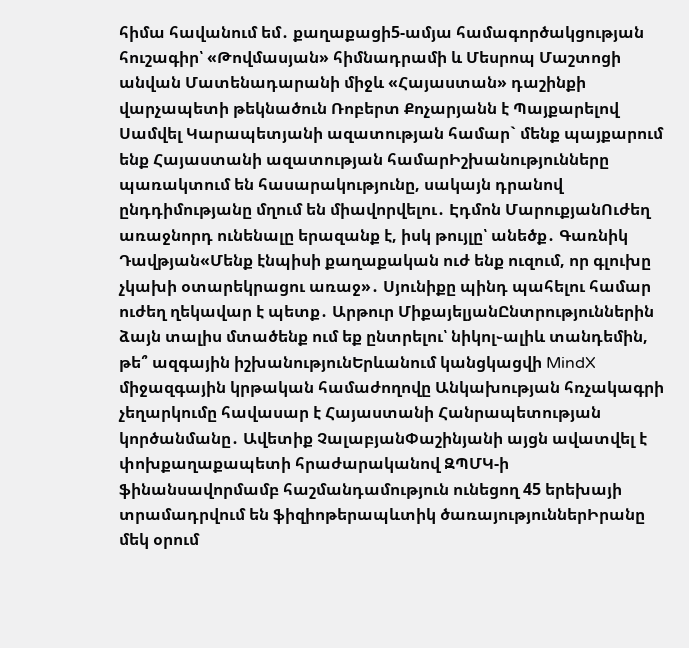հիմա հավանում եմ․ քաղաքացի5-ամյա համագործակցության հուշագիր՝ «Թովմասյան» հիմնադրամի և Մեսրոպ Մաշտոցի անվան Մատենադարանի միջև «Հայաստան» դաշինքի վարչապետի թեկնածուն Ռոբերտ Քոչարյանն է Պայքարելով Սամվել Կարապետյանի ազատության համար` մենք պայքարում ենք Հայաստանի ազատության համարԻշխանությունները պառակտում են հասարակությունը, սակայն դրանով ընդդիմությանը մղում են միավորվելու․ Էդմոն ՄարուքյանՈւժեղ առաջնորդ ունենալը երազանք է, իսկ թույլը՝ անեծք․ Գառնիկ Դավթյան«Մենք էնպիսի քաղաքական ուժ ենք ուզում, որ գլուխը չկախի օտարեկրացու առաջ»․ Սյունիքը պինդ պահելու համար ուժեղ ղեկավար է պետք․ Արթուր ՄիքայելյանԸնտրություններին ձայն տալիս մտածենք ում եք ընտրելու՝ նիկոլ֊ալիև տանդեմին, թե՞ ազգային իշխանությունԵրևանում կանցկացվի MindX միջազգային կրթական համաժողովը Անկախության հռչակագրի չեղարկումը հավասար է Հայաստանի Հանրապետության կործանմանը․ Ավետիք ՉալաբյանՓաշինյանի այցն ավատվել է փոխքաղաքապետի հրաժարականով ԶՊՄԿ-ի ֆինանսավորմամբ հաշմանդամություն ունեցող 45 երեխայի տրամադրվում են ֆիզիոթերապևտիկ ծառայություններԻրանը մեկ օրում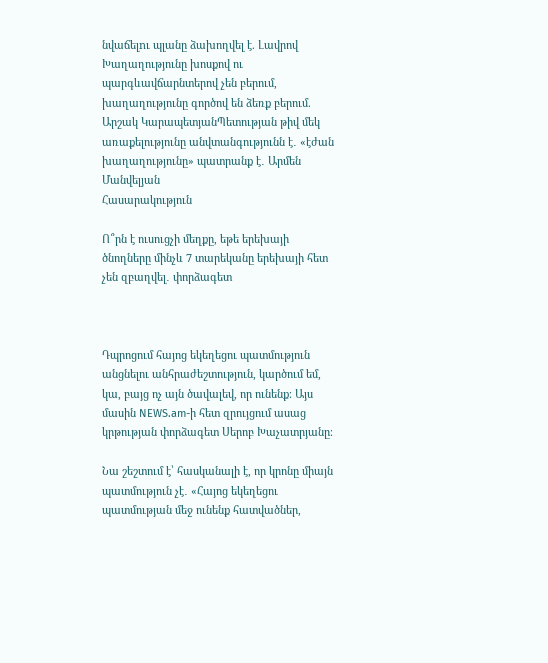նվաճելnւ պլանը ձախողվել է. Լավրով Խաղաղությունը խոսքով ու պարգևավճարնտերով չեն բերում, խաղաղությունը գործով են ձեռք բերում. Արշակ ԿարապետյանՊետության թիվ մեկ առաքելությունը անվտանգությունն է․ «էժան խաղաղությունը» պատրանք է․ Արմեն Մանվելյան
Հասարակություն

Ո՞րն է ուսուցչի մեղքը, եթե երեխայի ծնողները մինչև 7 տարեկանը երեխայի հետ չեն զբաղվել․ փորձագետ



Դպրոցում հայոց եկեղեցու պատմություն անցնելու անհրաժեշտություն, կարծում եմ, կա, բայց ոչ այն ծավալեվ, որ ունենք։ Այս մասին NEWS.am-ի հետ զրույցում ասաց կրթության փորձագետ Սերոբ Խաչատրյանը։

Նա շեշտում է՝ հասկանալի է, որ կրոնը միայն պատմություն չէ․ «Հայոց եկեղեցու պատմության մեջ ունենք հատվածներ,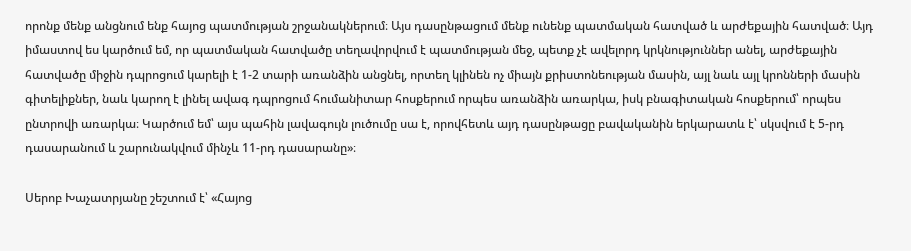որոնք մենք անցնում ենք հայոց պատմության շրջանակներում։ Այս դասընթացում մենք ունենք պատմական հատված և արժեքային հատված։ Այդ իմաստով ես կարծում եմ, որ պատմական հատվածը տեղավորվում է պատմության մեջ, պետք չէ ավելորդ կրկնություններ անել, արժեքային հատվածը միջին դպրոցում կարելի է 1-2 տարի առանձին անցնել, որտեղ կլինեն ոչ միայն քրիստոնեության մասին, այլ նաև այլ կրոնների մասին գիտելիքներ, նաև կարող է լինել ավագ դպրոցում հումանիտար հոսքերում որպես առանձին առարկա, իսկ բնագիտական հոսքերում՝ որպես ընտրովի առարկա։ Կարծում եմ՝ այս պահին լավագույն լուծումը սա է, որովհետև այդ դասընթացը բավականին երկարատև է՝ սկսվում է 5-րդ դասարանում և շարունակվում մինչև 11-րդ դասարանը»։

Սերոբ Խաչատրյանը շեշտում է՝ «Հայոց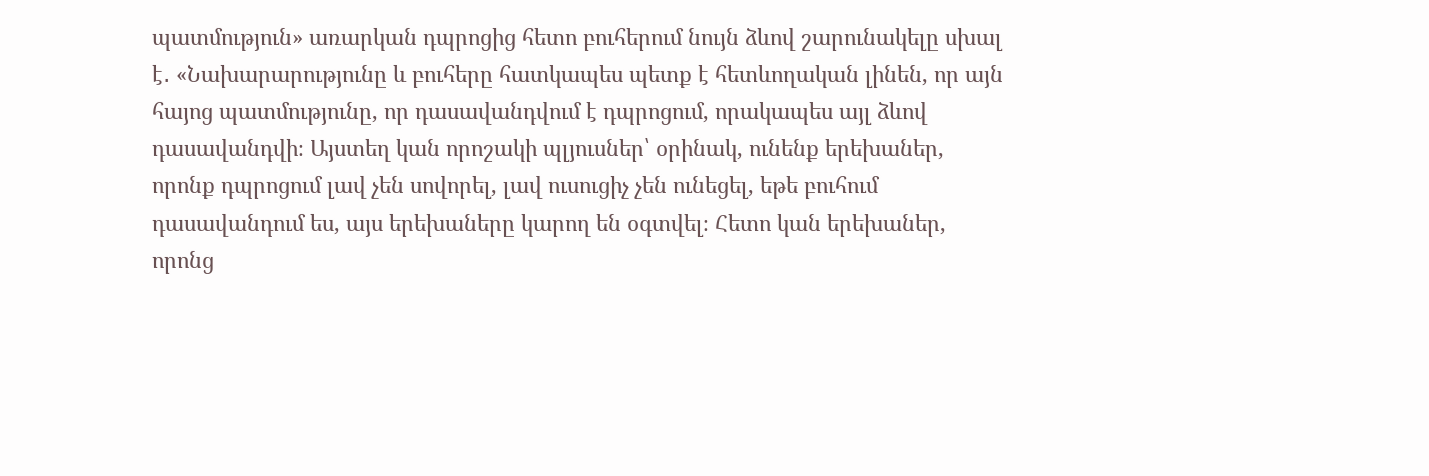պատմություն» առարկան դպրոցից հետո բուհերում նույն ձևով շարունակելը սխալ է․ «Նախարարությունը և բուհերը հատկապես պետք է հետևողական լինեն, որ այն հայոց պատմությունը, որ դասավանդվում է դպրոցում, որակապես այլ ձևով դասավանդվի։ Այստեղ կան որոշակի պլյուսներ՝ օրինակ, ունենք երեխաներ, որոնք դպրոցում լավ չեն սովորել, լավ ուսուցիչ չեն ունեցել, եթե բուհում դասավանդում ես, այս երեխաները կարող են օգտվել։ Հետո կան երեխաներ, որոնց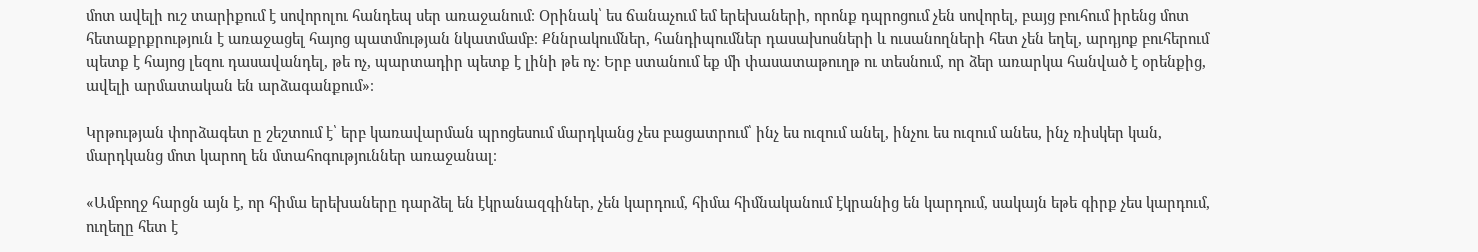մոտ ավելի ուշ տարիքում է սովորոլու հանդեպ սեր առաջանում։ Օրինակ՝ ես ճանաչում եմ երեխաների, որոնք դպրոցում չեն սովորել, բայց բուհում իրենց մոտ հետաքրքրություն է առաջացել հայոց պատմության նկատմամբ։ Քննրակումներ, հանդիպումներ դասախոսների և ուսանողների հետ չեն եղել, արդյոք բուհերում պետք է հայոց լեզու դասավանդել, թե ոչ, պարտադիր պետք է լինի թե ոչ։ Երբ ստանում եք մի փասատաթուղթ ու տեսնում, որ ձեր առարկա հանված է օրենքից, ավելի արմատական են արձագանքում»։

Կրթության փորձագետ ը շեշտում է՝ երբ կառավարման պրոցեսում մարդկանց չես բացատրում՝ ինչ ես ուզում անել, ինչու ես ուզում անես, ինչ ռիսկեր կան, մարդկանց մոտ կարող են մտահոգություններ առաջանալ։

«Ամբողջ հարցն այն է, որ հիմա երեխաները դարձել են էկրանազգիներ, չեն կարդում, հիմա հիմնականում էկրանից են կարդում, սակայն եթե գիրք չես կարդում, ուղեղը հետ է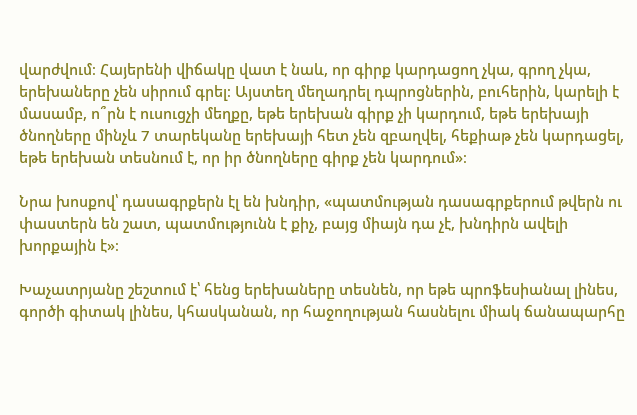վարժվում։ Հայերենի վիճակը վատ է նաև, որ գիրք կարդացող չկա, գրող չկա, երեխաները չեն սիրում գրել։ Այստեղ մեղադրել դպրոցներին, բուհերին, կարելի է մասամբ, ո՞րն է ուսուցչի մեղքը, եթե երեխան գիրք չի կարդում, եթե երեխայի ծնողները մինչև 7 տարեկանը երեխայի հետ չեն զբաղվել, հեքիաթ չեն կարդացել, եթե երեխան տեսնում է, որ իր ծնողները գիրք չեն կարդում»։

Նրա խոսքով՝ դասագրքերն էլ են խնդիր, «պատմության դասագրքերում թվերն ու փաստերն են շատ, պատմությունն է քիչ, բայց միայն դա չէ, խնդիրն ավելի խորքային է»։

Խաչատրյանը շեշտում է՝ հենց երեխաները տեսնեն, որ եթե պրոֆեսիանալ լինես, գործի գիտակ լինես, կհասկանան, որ հաջողության հասնելու միակ ճանապարհը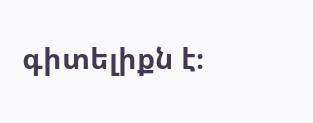գիտելիքն է։